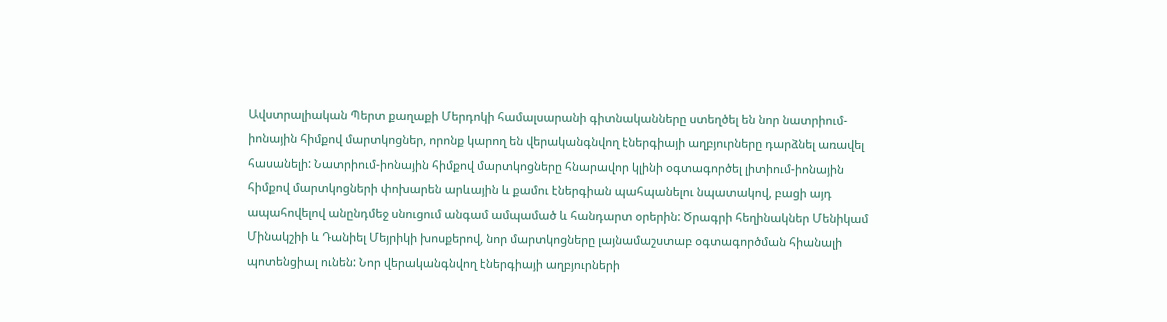Ավստրալիական Պերտ քաղաքի Մերդոկի համալսարանի գիտնականները ստեղծել են նոր նատրիում-իոնային հիմքով մարտկոցներ, որոնք կարող են վերականգնվող էներգիայի աղբյուրները դարձնել առավել հասանելի: Նատրիում-իոնային հիմքով մարտկոցները հնարավոր կլինի օգտագործել լիտիում-իոնային հիմքով մարտկոցների փոխարեն արևային և քամու էներգիան պահպանելու նպատակով, բացի այդ ապահովելով անընդմեջ սնուցում անգամ ամպամած և հանդարտ օրերին: Ծրագրի հեղինակներ Մենիկամ Մինակշիի և Դանիել Մեյրիկի խոսքերով, նոր մարտկոցները լայնամաշստաբ օգտագործման հիանալի պոտենցիալ ունեն: Նոր վերականգնվող էներգիայի աղբյուրների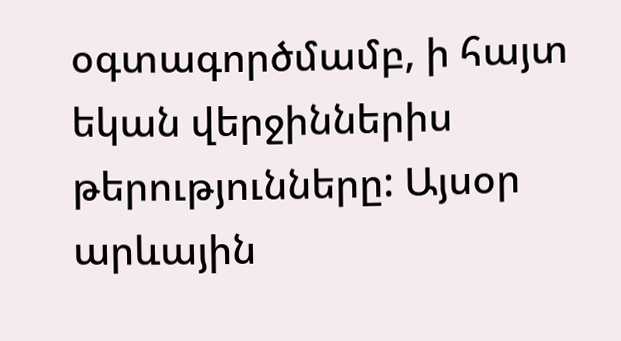օգտագործմամբ, ի հայտ եկան վերջիններիս թերությունները: Այսօր արևային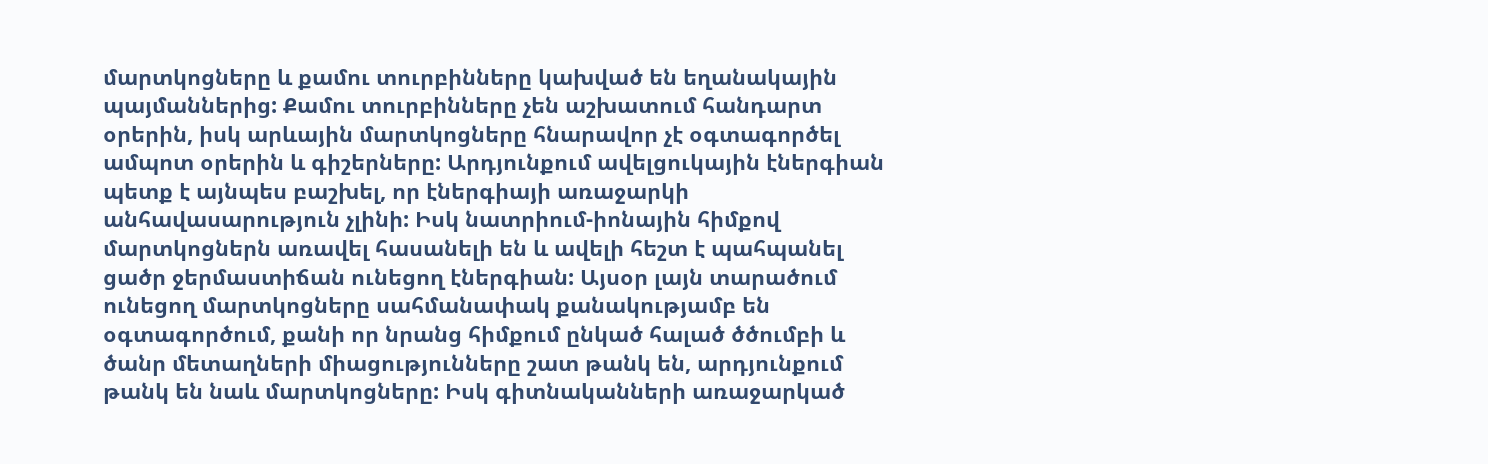մարտկոցները և քամու տուրբինները կախված են եղանակային պայմաններից: Քամու տուրբինները չեն աշխատում հանդարտ օրերին, իսկ արևային մարտկոցները հնարավոր չէ օգտագործել ամպոտ օրերին և գիշերները: Արդյունքում ավելցուկային էներգիան պետք է այնպես բաշխել, որ էներգիայի առաջարկի անհավասարություն չլինի: Իսկ նատրիում-իոնային հիմքով մարտկոցներն առավել հասանելի են և ավելի հեշտ է պահպանել ցածր ջերմաստիճան ունեցող էներգիան: Այսօր լայն տարածում ունեցող մարտկոցները սահմանափակ քանակությամբ են օգտագործում, քանի որ նրանց հիմքում ընկած հալած ծծումբի և ծանր մետաղների միացությունները շատ թանկ են, արդյունքում թանկ են նաև մարտկոցները: Իսկ գիտնականների առաջարկած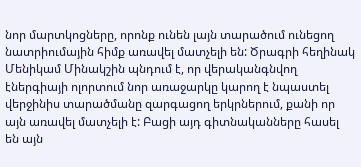նոր մարտկոցները, որոնք ունեն լայն տարածում ունեցող նատրիումային հիմք առավել մատչելի են: Ծրագրի հեղինակ Մենիկամ Մինակշին պնդում է, որ վերականգնվող էներգիայի ոլորտում նոր առաջարկը կարող է նպաստել վերջինիս տարածմանը զարգացող երկրներում, քանի որ այն առավել մատչելի է: Բացի այդ գիտնականները հասել են այն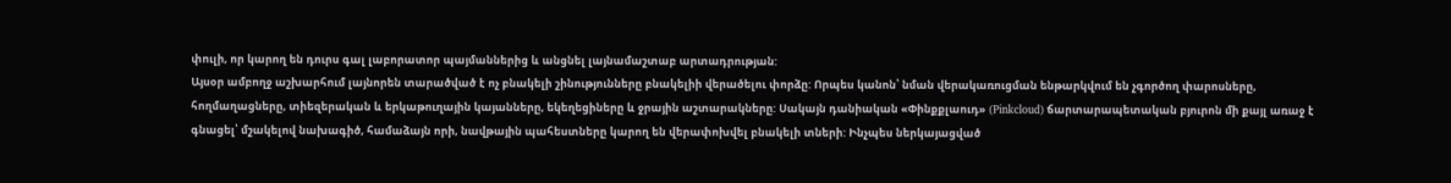փուլի, որ կարող են դուրս գալ լաբորատոր պայմաններից և անցնել լայնամաշտաբ արտադրության:
Այսօր ամբողջ աշխարհում լայնորեն տարածված է ոչ բնակելի շինությունները բնակելիի վերածելու փորձը: Որպես կանոն՝ նման վերակառուցման ենթարկվում են չգործող փարոսները, հողմաղացները, տիեզերական և երկաթուղային կայանները, եկեղեցիները և ջրային աշտարակները: Սակայն դանիական «Փինքքլաուդ» (Pinkcloud) ճարտարապետական բյուրոն մի քայլ առաջ է գնացել՝ մշակելով նախագիծ, համաձայն որի, նավթային պահեստները կարող են վերափոխվել բնակելի տների: Ինչպես ներկայացված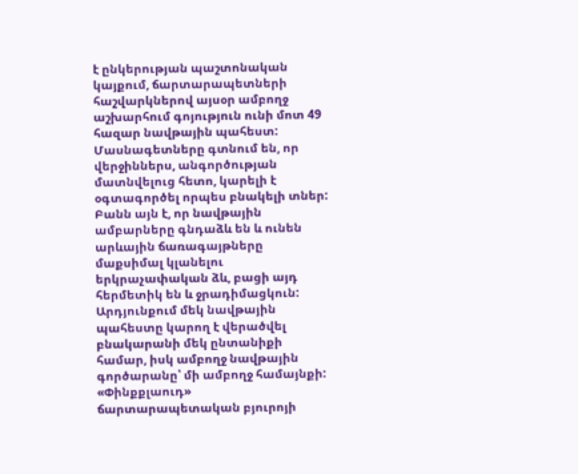է ընկերության պաշտոնական կայքում, ճարտարապետների հաշվարկներով այսօր ամբողջ աշխարհում գոյություն ունի մոտ 49 հազար նավթային պահեստ: Մասնագետները գտնում են, որ վերջիններս, անգործության մատնվելուց հետո, կարելի է օգտագործել որպես բնակելի տներ: Բանն այն է, որ նավթային ամբարները գնդաձև են և ունեն արևային ճառագայթները մաքսիմալ կլանելու երկրաչափական ձև, բացի այդ հերմետիկ են և ջրադիմացկուն: Արդյունքում մեկ նավթային պահեստը կարող է վերածվել բնակարանի մեկ ընտանիքի համար, իսկ ամբողջ նավթային գործարանը՝ մի ամբողջ համայնքի: «Փինքքլաուդ» ճարտարապետական բյուրոյի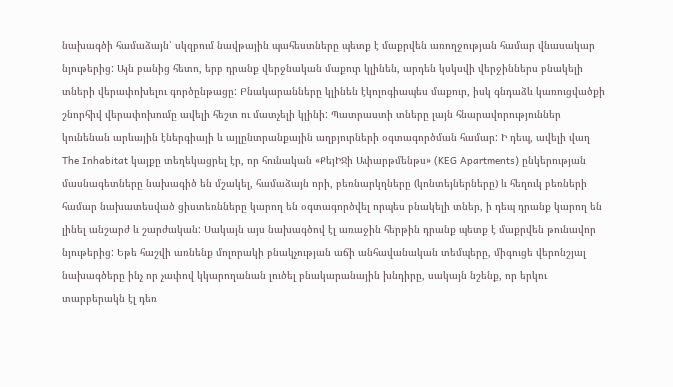նախագծի համաձայն՝ սկզբում նավթային պահեստները պետք է մաքրվեն առողջության համար վնասակար նյութերից: Այն բանից հետո, երբ դրանք վերջնական մաքուր կլինեն, արդեն կսկսվի վերջիններս բնակելի տների վերափոխելու գործընթացը: Բնակարանները կլինեն էկոլոգիապես մաքուր, իսկ գնդաձև կառուցվածքի շնորհիվ վերափոխումը ավելի հեշտ ու մատչելի կլինի: Պատրաստի տները լայն հնարավորություններ կունենան արևային էներգիայի և այլընտրանքային աղբյուրների օգտագործման համար: Ի դեպ, ավելի վաղ The Inhabitat կայքը տեղեկացրել էր, որ հունական «ՔեյԻՋի Ափարթմենթս» (KEG Apartments) ընկերության մասնագետները նախագիծ են մշակել, համաձայն որի, բեռնարկղները (կոնտեյներները) և հեղուկ բեռների համար նախատեսված ցիստեռնները կարող են օգտագործվել որպես բնակելի տներ, ի դեպ դրանք կարող են լինել անշարժ և շարժական: Սակայն այս նախագծով էլ առաջին հերթին դրանք պետք է մաքրվեն թունավոր նյութերից: Եթե հաշվի առնենք մոլորակի բնակչության աճի անհավանական տեմպերը, միգուցե վերոնշյալ նախագծերը ինչ որ չափով կկարողանան լուծել բնակարանային խնդիրը, սակայն նշենք, որ երկու տարբերակն էլ դեռ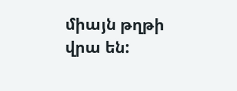միայն թղթի վրա են: